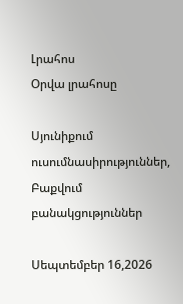Լրահոս
Օրվա լրահոսը

Սյունիքում ուսումնասիրություններ, Բաքվում բանակցություններ

Սեպտեմբեր 16,2026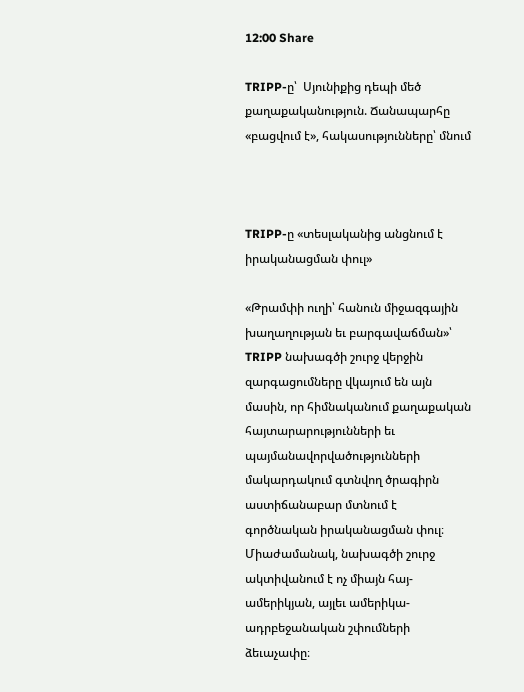12:00 Share

TRIPP-ը՝  Սյունիքից դեպի մեծ քաղաքականություն. Ճանապարհը «բացվում է», հակասությունները՝ մնում



TRIPP-ը «տեսլականից անցնում է իրականացման փուլ»

«Թրամփի ուղի՝ հանուն միջազգային խաղաղության եւ բարգավաճման»՝ TRIPP նախագծի շուրջ վերջին զարգացումները վկայում են այն մասին, որ հիմնականում քաղաքական հայտարարությունների եւ պայմանավորվածությունների մակարդակում գտնվող ծրագիրն աստիճանաբար մտնում է գործնական իրականացման փուլ։ Միաժամանակ, նախագծի շուրջ ակտիվանում է ոչ միայն հայ-ամերիկյան, այլեւ ամերիկա-ադրբեջանական շփումների ձեւաչափը։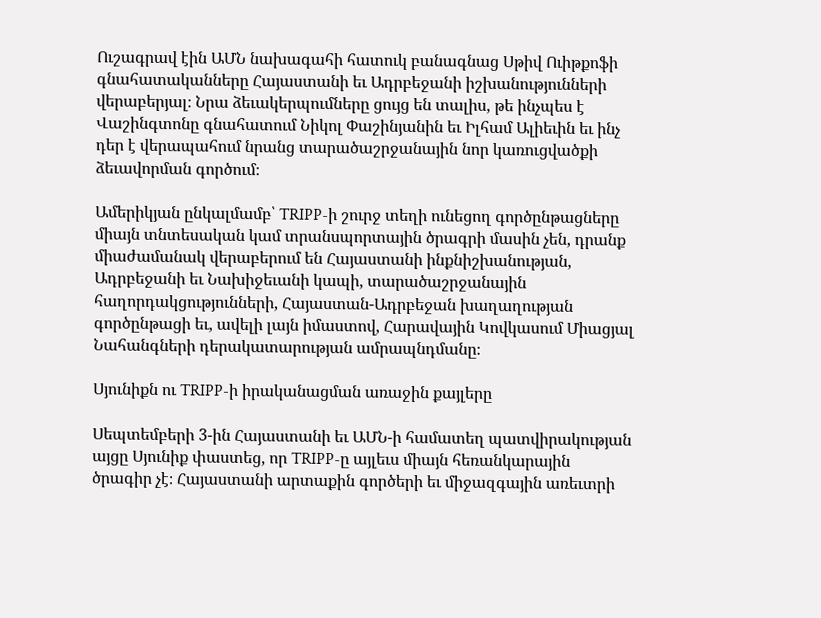Ուշագրավ էին ԱՄՆ նախագահի հատուկ բանագնաց Սթիվ Ուիթքոֆի գնահատականները Հայաստանի եւ Ադրբեջանի իշխանությունների վերաբերյալ։ Նրա ձեւակերպումները ցույց են տալիս, թե ինչպես է Վաշինգտոնը գնահատում Նիկոլ Փաշինյանին եւ Իլհամ Ալիեւին եւ ինչ դեր է վերապահում նրանց տարածաշրջանային նոր կառուցվածքի ձեւավորման գործում։

Ամերիկյան ընկալմամբ՝ TRIPP-ի շուրջ տեղի ունեցող գործընթացները միայն տնտեսական կամ տրանսպորտային ծրագրի մասին չեն, դրանք միաժամանակ վերաբերում են Հայաստանի ինքնիշխանության, Ադրբեջանի եւ Նախիջեւանի կապի, տարածաշրջանային հաղորդակցությունների, Հայաստան-Ադրբեջան խաղաղության գործընթացի եւ, ավելի լայն իմաստով, Հարավային Կովկասում Միացյալ Նահանգների դերակատարության ամրապնդմանը։

Սյունիքն ու TRIPP-ի իրականացման առաջին քայլերը

Սեպտեմբերի 3-ին Հայաստանի եւ ԱՄՆ-ի համատեղ պատվիրակության այցը Սյունիք փաստեց, որ TRIPP-ը այլեւս միայն հեռանկարային ծրագիր չէ։ Հայաստանի արտաքին գործերի եւ միջազգային առեւտրի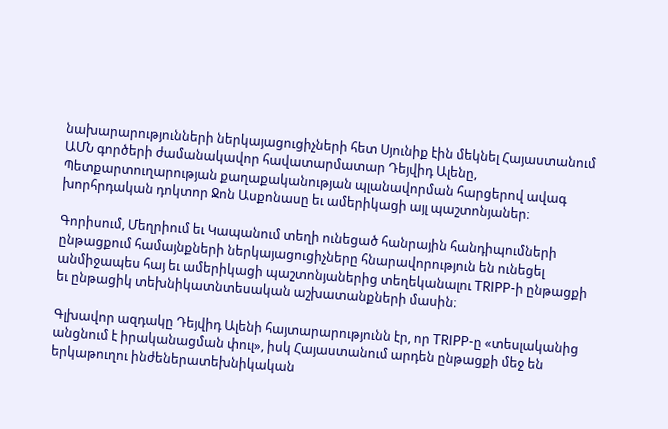նախարարությունների ներկայացուցիչների հետ Սյունիք էին մեկնել Հայաստանում ԱՄՆ գործերի ժամանակավոր հավատարմատար Դեյվիդ Ալենը, Պետքարտուղարության քաղաքականության պլանավորման հարցերով ավագ խորհրդական դոկտոր Ջոն Ասքոնասը եւ ամերիկացի այլ պաշտոնյաներ։

Գորիսում, Մեղրիում եւ Կապանում տեղի ունեցած հանրային հանդիպումների ընթացքում համայնքների ներկայացուցիչները հնարավորություն են ունեցել անմիջապես հայ եւ ամերիկացի պաշտոնյաներից տեղեկանալու TRIPP-ի ընթացքի եւ ընթացիկ տեխնիկատնտեսական աշխատանքների մասին։

Գլխավոր ազդակը Դեյվիդ Ալենի հայտարարությունն էր, որ TRIPP-ը «տեսլականից անցնում է իրականացման փուլ», իսկ Հայաստանում արդեն ընթացքի մեջ են երկաթուղու ինժեներատեխնիկական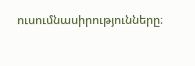ուսումնասիրությունները։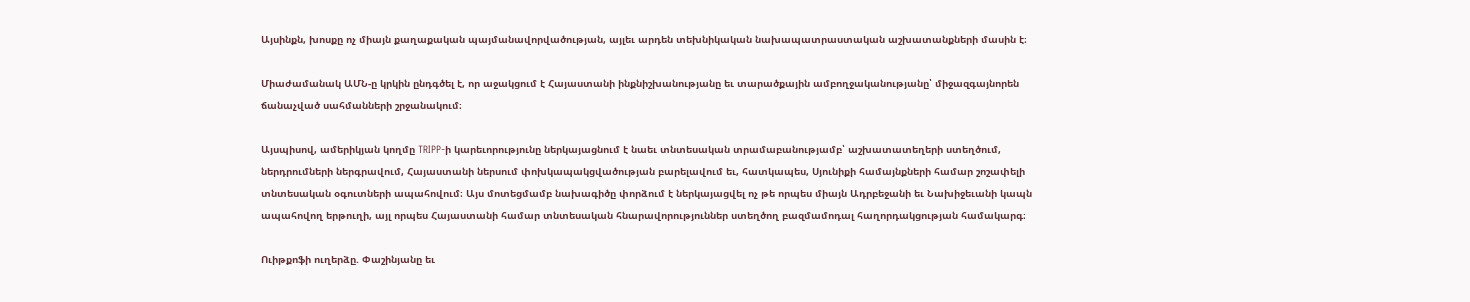Այսինքն, խոսքը ոչ միայն քաղաքական պայմանավորվածության, այլեւ արդեն տեխնիկական նախապատրաստական աշխատանքների մասին է։

Միաժամանակ ԱՄՆ-ը կրկին ընդգծել է, որ աջակցում է Հայաստանի ինքնիշխանությանը եւ տարածքային ամբողջականությանը՝ միջազգայնորեն ճանաչված սահմանների շրջանակում։

Այսպիսով, ամերիկյան կողմը TRIPP-ի կարեւորությունը ներկայացնում է նաեւ տնտեսական տրամաբանությամբ՝ աշխատատեղերի ստեղծում, ներդրումների ներգրավում, Հայաստանի ներսում փոխկապակցվածության բարելավում եւ, հատկապես, Սյունիքի համայնքների համար շոշափելի տնտեսական օգուտների ապահովում։ Այս մոտեցմամբ նախագիծը փորձում է ներկայացվել ոչ թե որպես միայն Ադրբեջանի եւ Նախիջեւանի կապն ապահովող երթուղի, այլ որպես Հայաստանի համար տնտեսական հնարավորություններ ստեղծող բազմամոդալ հաղորդակցության համակարգ։

Ուիթքոֆի ուղերձը. Փաշինյանը եւ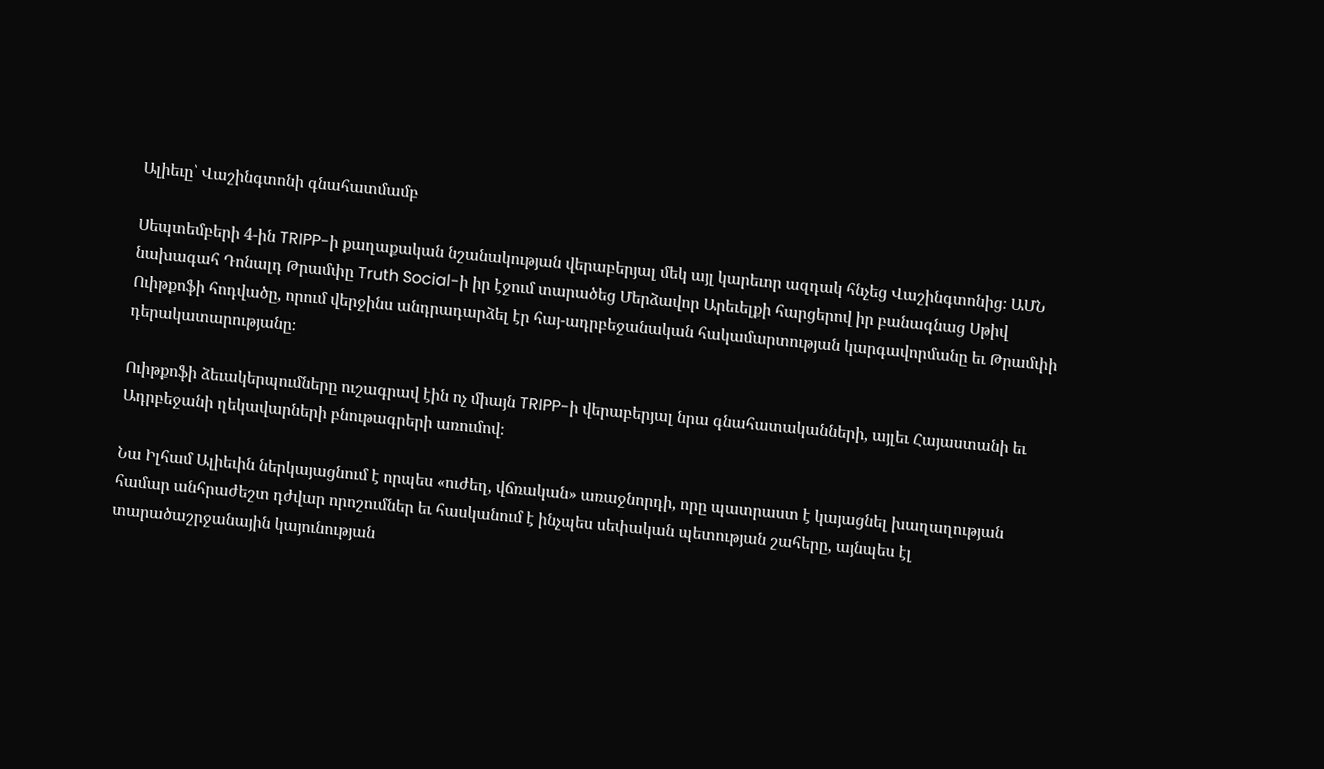Ալիեւը՝ Վաշինգտոնի գնահատմամբ

Սեպտեմբերի 4-ին TRIPP-ի քաղաքական նշանակության վերաբերյալ մեկ այլ կարեւոր ազդակ հնչեց Վաշինգտոնից։ ԱՄՆ նախագահ Դոնալդ Թրամփը Truth Social-ի իր էջում տարածեց Մերձավոր Արեւելքի հարցերով իր բանագնաց Սթիվ Ուիթքոֆի հոդվածը, որում վերջինս անդրադարձել էր հայ-ադրբեջանական հակամարտության կարգավորմանը եւ Թրամփի դերակատարությանը։

Ուիթքոֆի ձեւակերպումները ուշագրավ էին ոչ միայն TRIPP-ի վերաբերյալ նրա գնահատականների, այլեւ Հայաստանի եւ Ադրբեջանի ղեկավարների բնութագրերի առումով։

Նա Իլհամ Ալիեւին ներկայացնում է որպես «ուժեղ, վճռական» առաջնորդի, որը պատրաստ է կայացնել խաղաղության համար անհրաժեշտ դժվար որոշումներ եւ հասկանում է ինչպես սեփական պետության շահերը, այնպես էլ տարածաշրջանային կայունության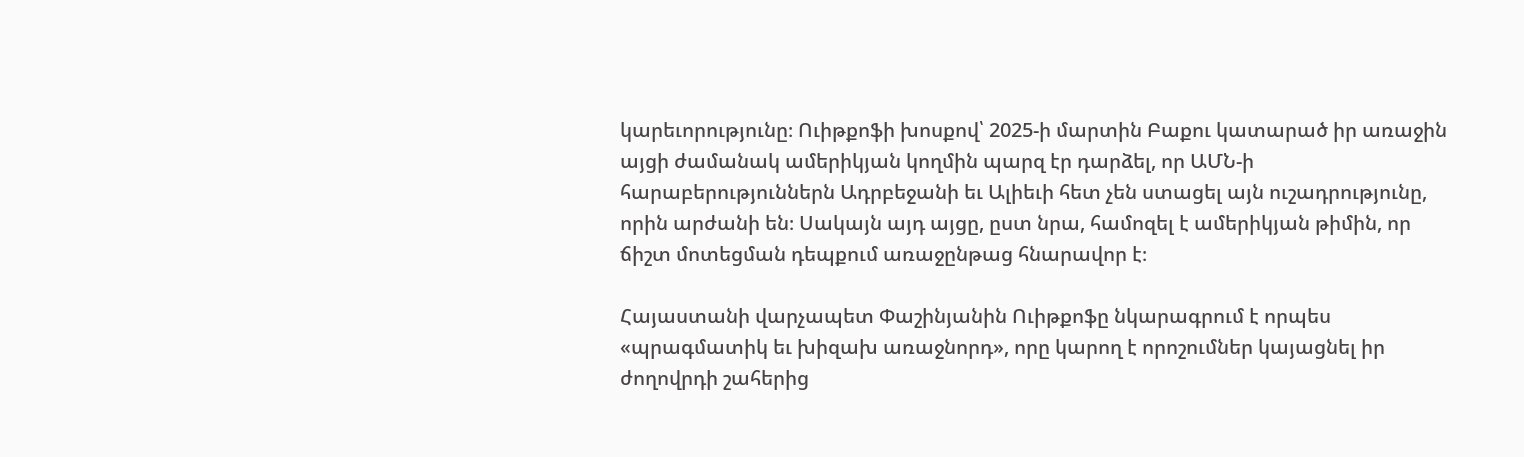կարեւորությունը։ Ուիթքոֆի խոսքով՝ 2025-ի մարտին Բաքու կատարած իր առաջին այցի ժամանակ ամերիկյան կողմին պարզ էր դարձել, որ ԱՄՆ-ի հարաբերություններն Ադրբեջանի եւ Ալիեւի հետ չեն ստացել այն ուշադրությունը, որին արժանի են։ Սակայն այդ այցը, ըստ նրա, համոզել է ամերիկյան թիմին, որ ճիշտ մոտեցման դեպքում առաջընթաց հնարավոր է։

Հայաստանի վարչապետ Փաշինյանին Ուիթքոֆը նկարագրում է որպես «պրագմատիկ եւ խիզախ առաջնորդ», որը կարող է որոշումներ կայացնել իր ժողովրդի շահերից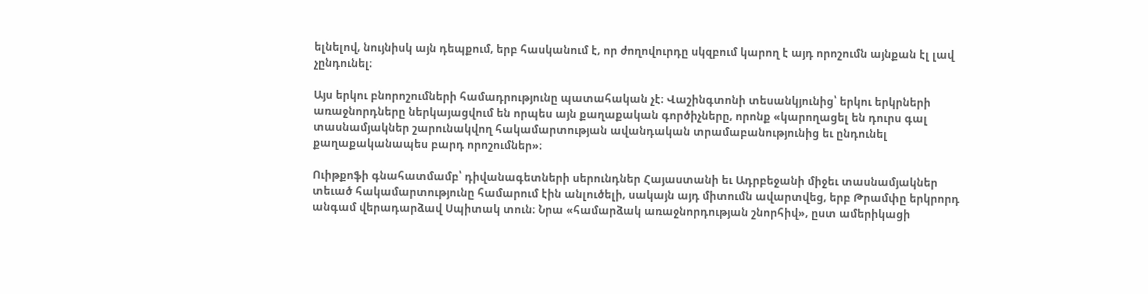ելնելով, նույնիսկ այն դեպքում, երբ հասկանում է, որ ժողովուրդը սկզբում կարող է այդ որոշումն այնքան էլ լավ չընդունել։

Այս երկու բնորոշումների համադրությունը պատահական չէ։ Վաշինգտոնի տեսանկյունից՝ երկու երկրների առաջնորդները ներկայացվում են որպես այն քաղաքական գործիչները, որոնք «կարողացել են դուրս գալ տասնամյակներ շարունակվող հակամարտության ավանդական տրամաբանությունից եւ ընդունել քաղաքականապես բարդ որոշումներ»։

Ուիթքոֆի գնահատմամբ՝ դիվանագետների սերունդներ Հայաստանի եւ Ադրբեջանի միջեւ տասնամյակներ տեւած հակամարտությունը համարում էին անլուծելի, սակայն այդ միտումն ավարտվեց, երբ Թրամփը երկրորդ անգամ վերադարձավ Սպիտակ տուն։ Նրա «համարձակ առաջնորդության շնորհիվ», ըստ ամերիկացի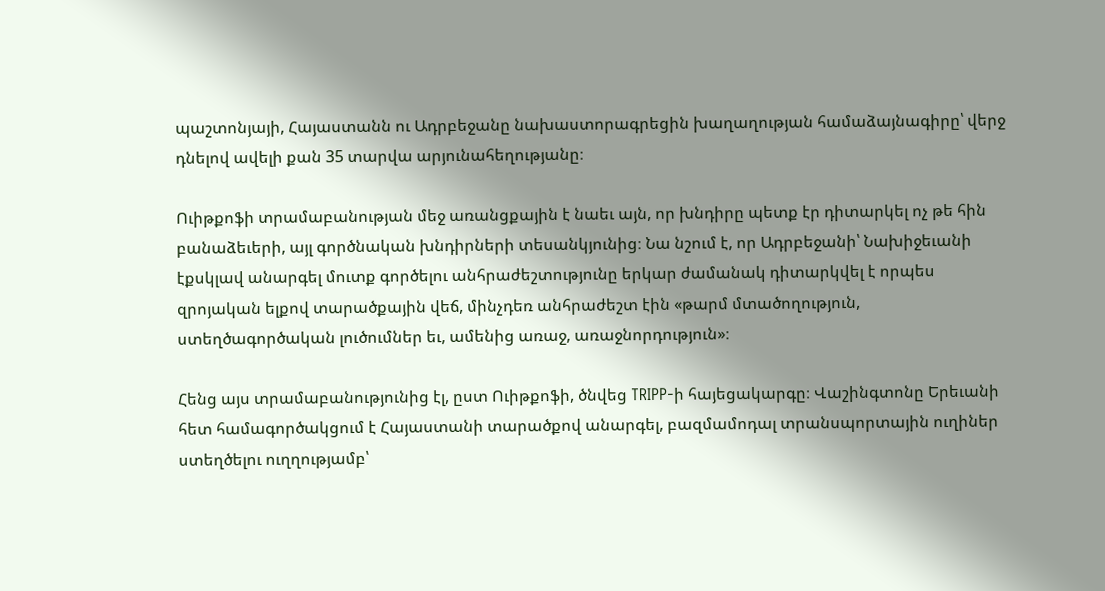պաշտոնյայի, Հայաստանն ու Ադրբեջանը նախաստորագրեցին խաղաղության համաձայնագիրը՝ վերջ դնելով ավելի քան 35 տարվա արյունահեղությանը։

Ուիթքոֆի տրամաբանության մեջ առանցքային է նաեւ այն, որ խնդիրը պետք էր դիտարկել ոչ թե հին բանաձեւերի, այլ գործնական խնդիրների տեսանկյունից։ Նա նշում է, որ Ադրբեջանի՝ Նախիջեւանի էքսկլավ անարգել մուտք գործելու անհրաժեշտությունը երկար ժամանակ դիտարկվել է որպես զրոյական ելքով տարածքային վեճ, մինչդեռ անհրաժեշտ էին «թարմ մտածողություն, ստեղծագործական լուծումներ եւ, ամենից առաջ, առաջնորդություն»։

Հենց այս տրամաբանությունից էլ, ըստ Ուիթքոֆի, ծնվեց TRIPP-ի հայեցակարգը։ Վաշինգտոնը Երեւանի հետ համագործակցում է Հայաստանի տարածքով անարգել, բազմամոդալ տրանսպորտային ուղիներ ստեղծելու ուղղությամբ՝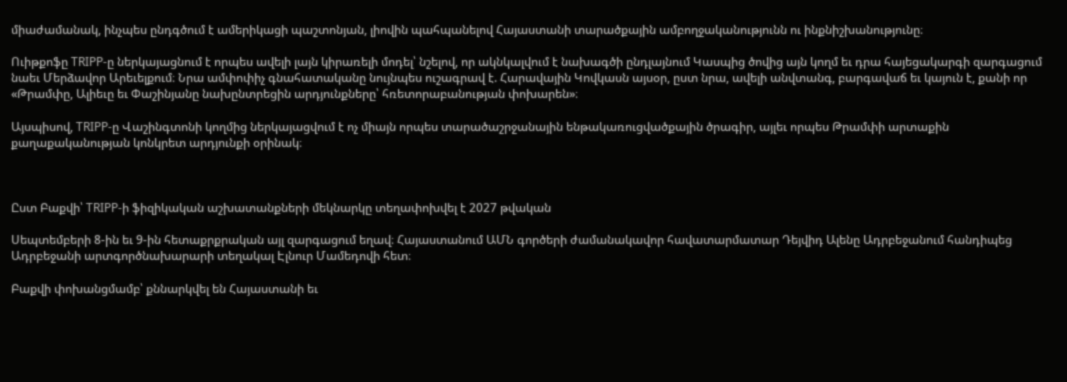միաժամանակ, ինչպես ընդգծում է ամերիկացի պաշտոնյան, լիովին պահպանելով Հայաստանի տարածքային ամբողջականությունն ու ինքնիշխանությունը։

Ուիթքոֆը TRIPP-ը ներկայացնում է որպես ավելի լայն կիրառելի մոդել՝ նշելով, որ ակնկալվում է նախագծի ընդլայնում Կասպից ծովից այն կողմ եւ դրա հայեցակարգի զարգացում նաեւ Մերձավոր Արեւելքում։ Նրա ամփոփիչ գնահատականը նույնպես ուշագրավ է. Հարավային Կովկասն այսօր, ըստ նրա, ավելի անվտանգ, բարգավաճ եւ կայուն է, քանի որ «Թրամփը, Ալիեւը եւ Փաշինյանը նախընտրեցին արդյունքները՝ հռետորաբանության փոխարեն»։

Այսպիսով, TRIPP-ը Վաշինգտոնի կողմից ներկայացվում է ոչ միայն որպես տարածաշրջանային ենթակառուցվածքային ծրագիր, այլեւ որպես Թրամփի արտաքին քաղաքականության կոնկրետ արդյունքի օրինակ։



Ըստ Բաքվի՝ TRIPP-ի ֆիզիկական աշխատանքների մեկնարկը տեղափոխվել է 2027 թվական

Սեպտեմբերի 8-ին եւ 9-ին հետաքրքրական այլ զարգացում եղավ։ Հայաստանում ԱՄՆ գործերի ժամանակավոր հավատարմատար Դեյվիդ Ալենը Ադրբեջանում հանդիպեց Ադրբեջանի արտգործնախարարի տեղակալ Էլնուր Մամեդովի հետ։

Բաքվի փոխանցմամբ՝ քննարկվել են Հայաստանի եւ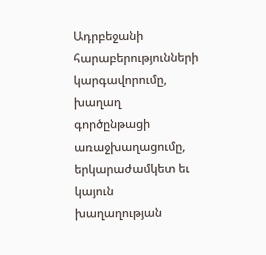Ադրբեջանի հարաբերությունների կարգավորումը, խաղաղ գործընթացի առաջխաղացումը, երկարաժամկետ եւ կայուն խաղաղության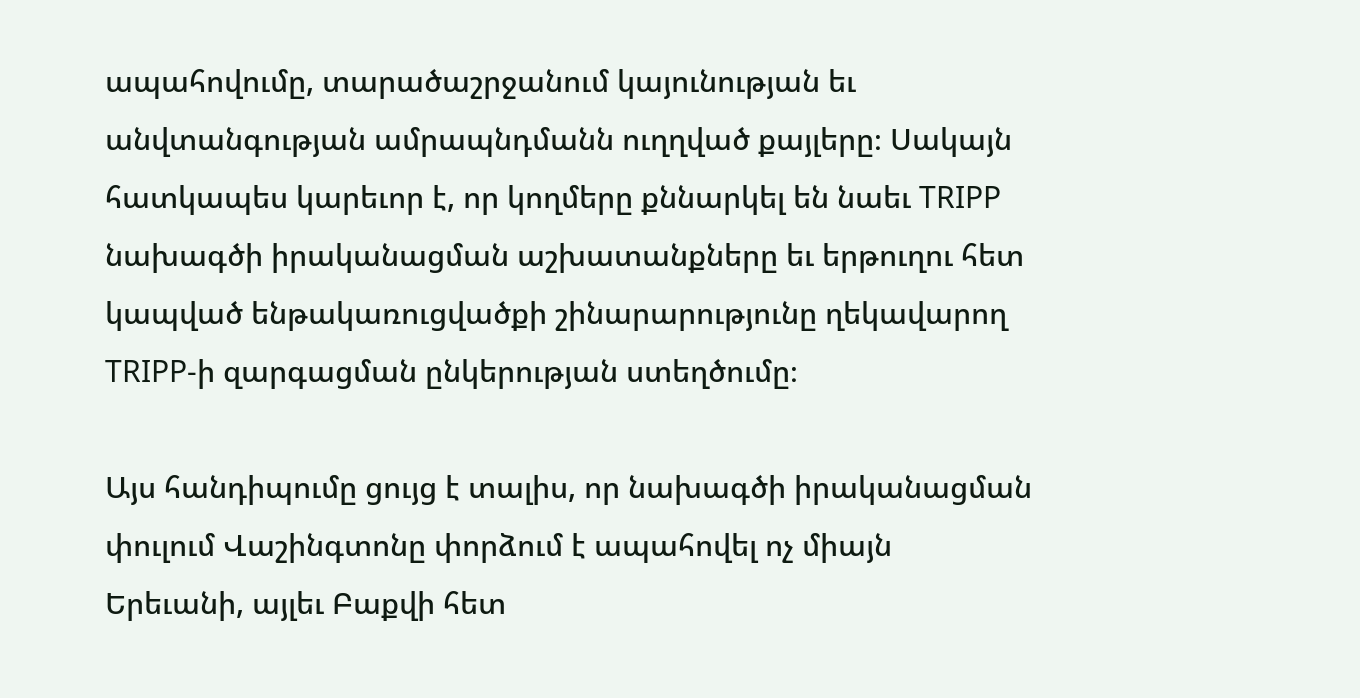ապահովումը, տարածաշրջանում կայունության եւ անվտանգության ամրապնդմանն ուղղված քայլերը։ Սակայն հատկապես կարեւոր է, որ կողմերը քննարկել են նաեւ TRIPP նախագծի իրականացման աշխատանքները եւ երթուղու հետ կապված ենթակառուցվածքի շինարարությունը ղեկավարող TRIPP-ի զարգացման ընկերության ստեղծումը։

Այս հանդիպումը ցույց է տալիս, որ նախագծի իրականացման փուլում Վաշինգտոնը փորձում է ապահովել ոչ միայն Երեւանի, այլեւ Բաքվի հետ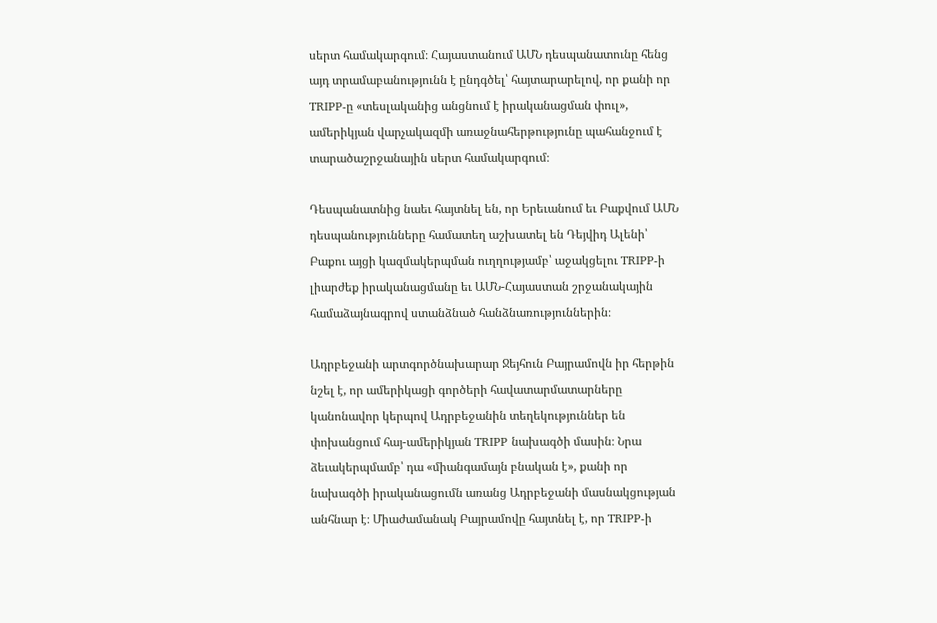սերտ համակարգում։ Հայաստանում ԱՄՆ դեսպանատունը հենց այդ տրամաբանությունն է ընդգծել՝ հայտարարելով, որ քանի որ TRIPP-ը «տեսլականից անցնում է իրականացման փուլ», ամերիկյան վարչակազմի առաջնահերթությունը պահանջում է տարածաշրջանային սերտ համակարգում։

Դեսպանատնից նաեւ հայտնել են, որ Երեւանում եւ Բաքվում ԱՄՆ դեսպանությունները համատեղ աշխատել են Դեյվիդ Ալենի՝ Բաքու այցի կազմակերպման ուղղությամբ՝ աջակցելու TRIPP-ի լիարժեք իրականացմանը եւ ԱՄՆ-Հայաստան շրջանակային համաձայնագրով ստանձնած հանձնառություններին։

Ադրբեջանի արտգործնախարար Ջեյհուն Բայրամովն իր հերթին նշել է, որ ամերիկացի գործերի հավատարմատարները կանոնավոր կերպով Ադրբեջանին տեղեկություններ են փոխանցում հայ-ամերիկյան TRIPP նախագծի մասին։ Նրա ձեւակերպմամբ՝ դա «միանգամայն բնական է», քանի որ նախագծի իրականացումն առանց Ադրբեջանի մասնակցության անհնար է։ Միաժամանակ Բայրամովը հայտնել է, որ TRIPP-ի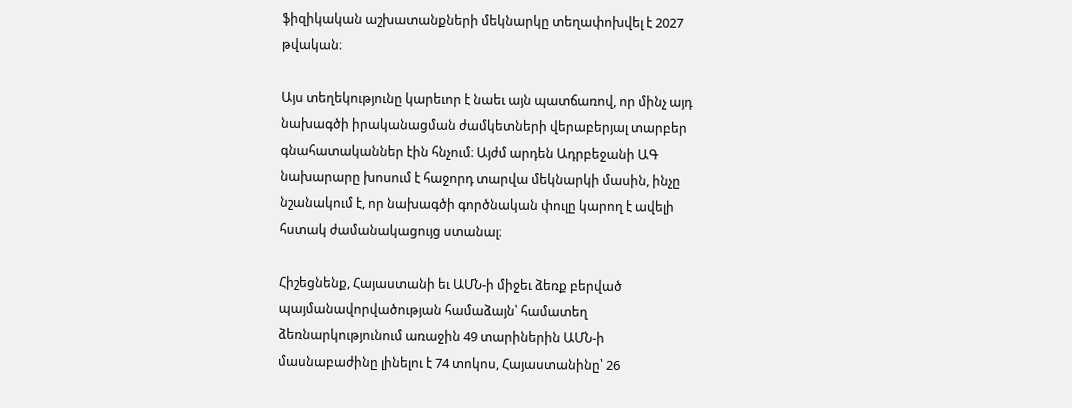ֆիզիկական աշխատանքների մեկնարկը տեղափոխվել է 2027 թվական։

Այս տեղեկությունը կարեւոր է նաեւ այն պատճառով, որ մինչ այդ նախագծի իրականացման ժամկետների վերաբերյալ տարբեր գնահատականներ էին հնչում։ Այժմ արդեն Ադրբեջանի ԱԳ նախարարը խոսում է հաջորդ տարվա մեկնարկի մասին, ինչը նշանակում է, որ նախագծի գործնական փուլը կարող է ավելի հստակ ժամանակացույց ստանալ։

Հիշեցնենք, Հայաստանի եւ ԱՄՆ-ի միջեւ ձեռք բերված պայմանավորվածության համաձայն՝ համատեղ ձեռնարկությունում առաջին 49 տարիներին ԱՄՆ-ի մասնաբաժինը լինելու է 74 տոկոս, Հայաստանինը՝ 26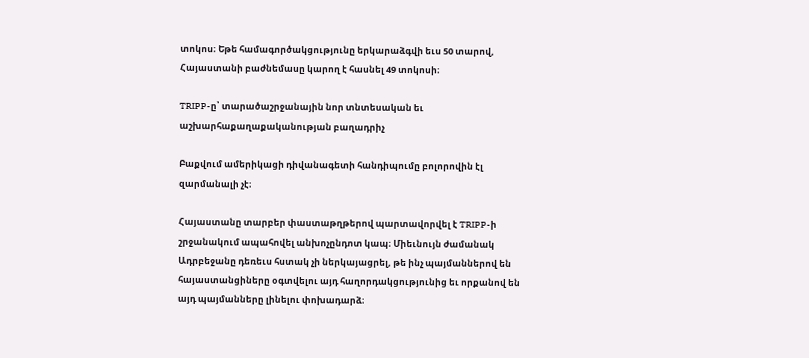տոկոս։ Եթե համագործակցությունը երկարաձգվի եւս 50 տարով, Հայաստանի բաժնեմասը կարող է հասնել 49 տոկոսի։

TRIPP-ը՝ տարածաշրջանային նոր տնտեսական եւ աշխարհաքաղաքականության բաղադրիչ

Բաքվում ամերիկացի դիվանագետի հանդիպումը բոլորովին էլ զարմանալի չէ։

Հայաստանը տարբեր փաստաթղթերով պարտավորվել է TRIPP-ի շրջանակում ապահովել անխոչընդոտ կապ։ Միեւնույն ժամանակ Ադրբեջանը դեռեւս հստակ չի ներկայացրել, թե ինչ պայմաններով են հայաստանցիները օգտվելու այդ հաղորդակցությունից եւ որքանով են այդ պայմանները լինելու փոխադարձ։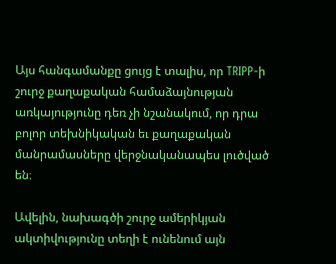Այս հանգամանքը ցույց է տալիս, որ TRIPP-ի շուրջ քաղաքական համաձայնության առկայությունը դեռ չի նշանակում, որ դրա բոլոր տեխնիկական եւ քաղաքական մանրամասները վերջնականապես լուծված են։

Ավելին, նախագծի շուրջ ամերիկյան ակտիվությունը տեղի է ունենում այն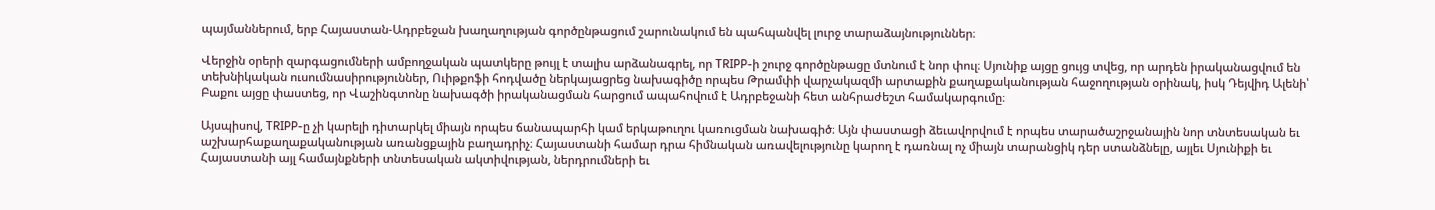պայմաններում, երբ Հայաստան-Ադրբեջան խաղաղության գործընթացում շարունակում են պահպանվել լուրջ տարաձայնություններ։

Վերջին օրերի զարգացումների ամբողջական պատկերը թույլ է տալիս արձանագրել, որ TRIPP-ի շուրջ գործընթացը մտնում է նոր փուլ։ Սյունիք այցը ցույց տվեց, որ արդեն իրականացվում են տեխնիկական ուսումնասիրություններ, Ուիթքոֆի հոդվածը ներկայացրեց նախագիծը որպես Թրամփի վարչակազմի արտաքին քաղաքականության հաջողության օրինակ, իսկ Դեյվիդ Ալենի՝ Բաքու այցը փաստեց, որ Վաշինգտոնը նախագծի իրականացման հարցում ապահովում է Ադրբեջանի հետ անհրաժեշտ համակարգումը։

Այսպիսով, TRIPP-ը չի կարելի դիտարկել միայն որպես ճանապարհի կամ երկաթուղու կառուցման նախագիծ։ Այն փաստացի ձեւավորվում է որպես տարածաշրջանային նոր տնտեսական եւ աշխարհաքաղաքականության առանցքային բաղադրիչ։ Հայաստանի համար դրա հիմնական առավելությունը կարող է դառնալ ոչ միայն տարանցիկ դեր ստանձնելը, այլեւ Սյունիքի եւ Հայաստանի այլ համայնքների տնտեսական ակտիվության, ներդրումների եւ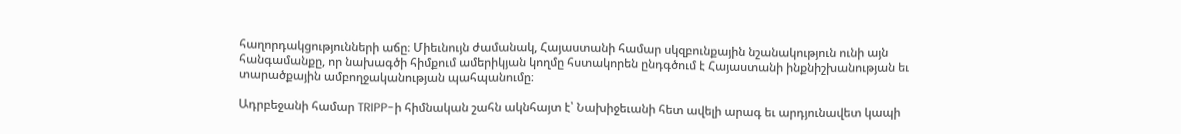հաղորդակցությունների աճը։ Միեւնույն ժամանակ, Հայաստանի համար սկզբունքային նշանակություն ունի այն հանգամանքը, որ նախագծի հիմքում ամերիկյան կողմը հստակորեն ընդգծում է Հայաստանի ինքնիշխանության եւ տարածքային ամբողջականության պահպանումը։

Ադրբեջանի համար TRIPP-ի հիմնական շահն ակնհայտ է՝ Նախիջեւանի հետ ավելի արագ եւ արդյունավետ կապի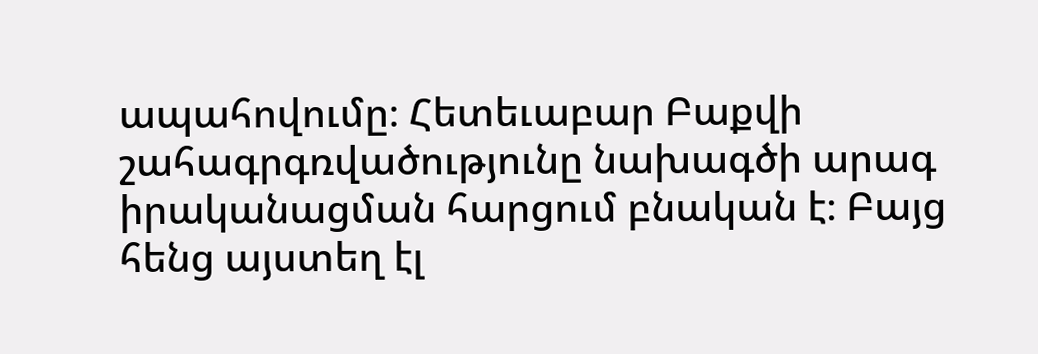ապահովումը։ Հետեւաբար Բաքվի շահագրգռվածությունը նախագծի արագ իրականացման հարցում բնական է։ Բայց հենց այստեղ էլ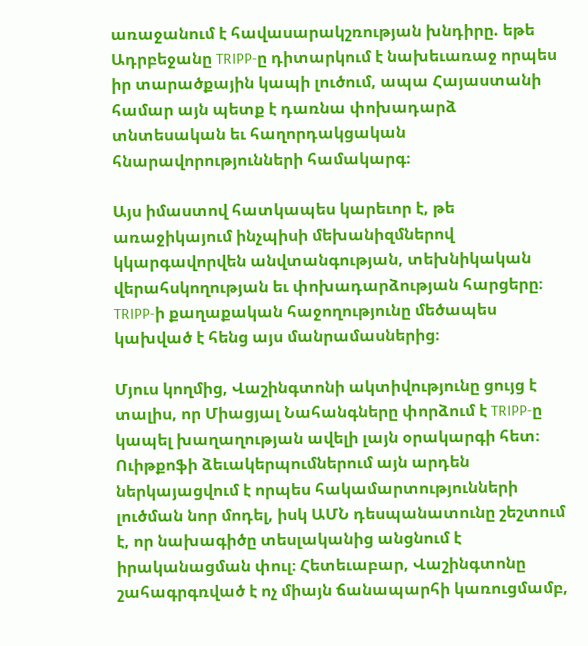առաջանում է հավասարակշռության խնդիրը. եթե Ադրբեջանը TRIPP-ը դիտարկում է նախեւառաջ որպես իր տարածքային կապի լուծում, ապա Հայաստանի համար այն պետք է դառնա փոխադարձ տնտեսական եւ հաղորդակցական հնարավորությունների համակարգ։

Այս իմաստով հատկապես կարեւոր է, թե առաջիկայում ինչպիսի մեխանիզմներով կկարգավորվեն անվտանգության, տեխնիկական վերահսկողության եւ փոխադարձության հարցերը։ TRIPP-ի քաղաքական հաջողությունը մեծապես կախված է հենց այս մանրամասներից։

Մյուս կողմից, Վաշինգտոնի ակտիվությունը ցույց է տալիս, որ Միացյալ Նահանգները փորձում է TRIPP-ը կապել խաղաղության ավելի լայն օրակարգի հետ։ Ուիթքոֆի ձեւակերպումներում այն արդեն ներկայացվում է որպես հակամարտությունների լուծման նոր մոդել, իսկ ԱՄՆ դեսպանատունը շեշտում է, որ նախագիծը տեսլականից անցնում է իրականացման փուլ։ Հետեւաբար, Վաշինգտոնը շահագրգռված է ոչ միայն ճանապարհի կառուցմամբ,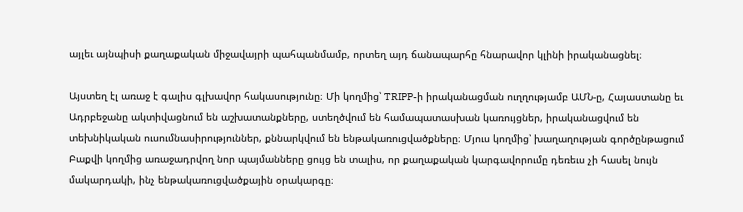այլեւ այնպիսի քաղաքական միջավայրի պահպանմամբ, որտեղ այդ ճանապարհը հնարավոր կլինի իրականացնել։

Այստեղ էլ առաջ է գալիս գլխավոր հակասությունը։ Մի կողմից՝ TRIPP-ի իրականացման ուղղությամբ ԱՄՆ-ը, Հայաստանը եւ Ադրբեջանը ակտիվացնում են աշխատանքները, ստեղծվում են համապատասխան կառույցներ, իրականացվում են տեխնիկական ուսումնասիրություններ, քննարկվում են ենթակառուցվածքները։ Մյուս կողմից՝ խաղաղության գործընթացում Բաքվի կողմից առաջադրվող նոր պայմանները ցույց են տալիս, որ քաղաքական կարգավորումը դեռեւս չի հասել նույն մակարդակի, ինչ ենթակառուցվածքային օրակարգը։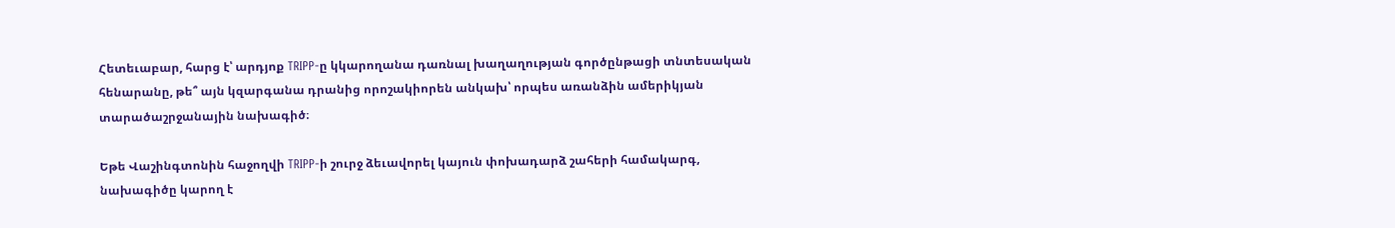Հետեւաբար, հարց է՝ արդյոք TRIPP-ը կկարողանա դառնալ խաղաղության գործընթացի տնտեսական հենարանը, թե՞ այն կզարգանա դրանից որոշակիորեն անկախ՝ որպես առանձին ամերիկյան տարածաշրջանային նախագիծ։

Եթե Վաշինգտոնին հաջողվի TRIPP-ի շուրջ ձեւավորել կայուն փոխադարձ շահերի համակարգ, նախագիծը կարող է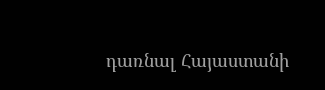դառնալ Հայաստանի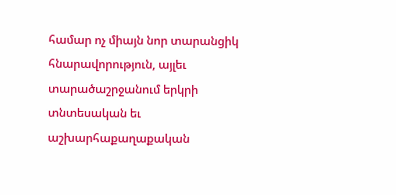համար ոչ միայն նոր տարանցիկ հնարավորություն, այլեւ տարածաշրջանում երկրի տնտեսական եւ աշխարհաքաղաքական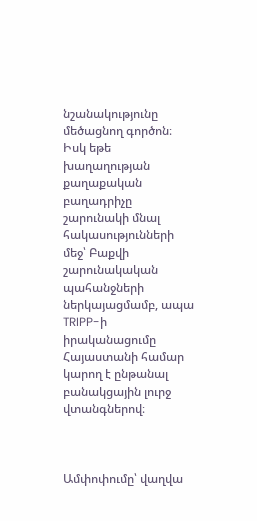նշանակությունը մեծացնող գործոն։ Իսկ եթե խաղաղության քաղաքական բաղադրիչը շարունակի մնալ հակասությունների մեջ՝ Բաքվի շարունակական պահանջների ներկայացմամբ, ապա TRIPP-ի իրականացումը Հայաստանի համար կարող է ընթանալ բանակցային լուրջ վտանգներով։



Ամփոփումը՝ վաղվա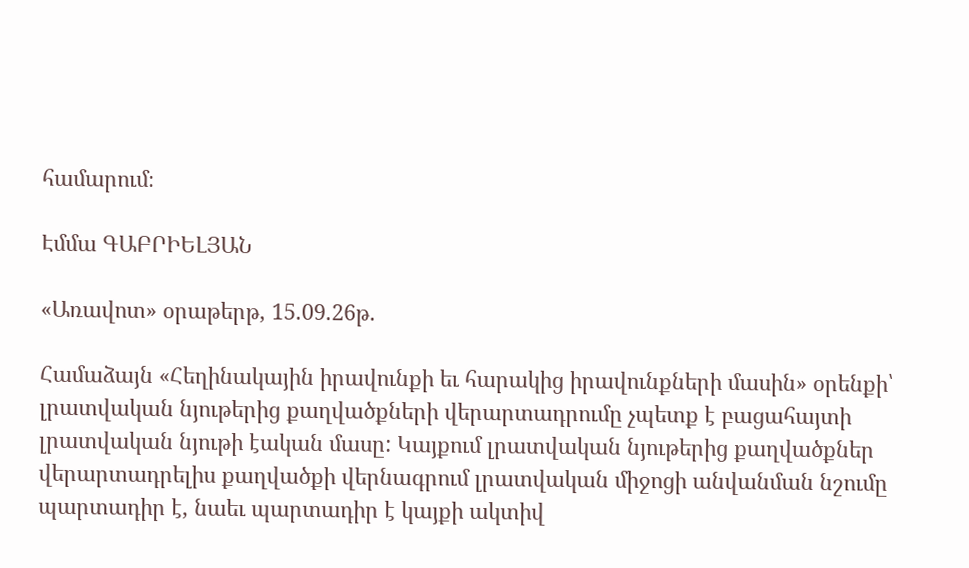համարում։

Էմմա ԳԱԲՐԻԵԼՅԱՆ

«Առավոտ» օրաթերթ, 15.09.26թ.

Համաձայն «Հեղինակային իրավունքի եւ հարակից իրավունքների մասին» օրենքի՝ լրատվական նյութերից քաղվածքների վերարտադրումը չպետք է բացահայտի լրատվական նյութի էական մասը: Կայքում լրատվական նյութերից քաղվածքներ վերարտադրելիս քաղվածքի վերնագրում լրատվական միջոցի անվանման նշումը պարտադիր է, նաեւ պարտադիր է կայքի ակտիվ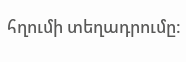հղումի տեղադրումը: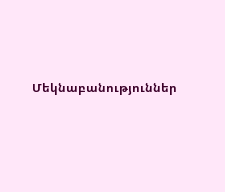Մեկնաբանություններ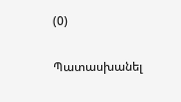(0)

Պատասխանել